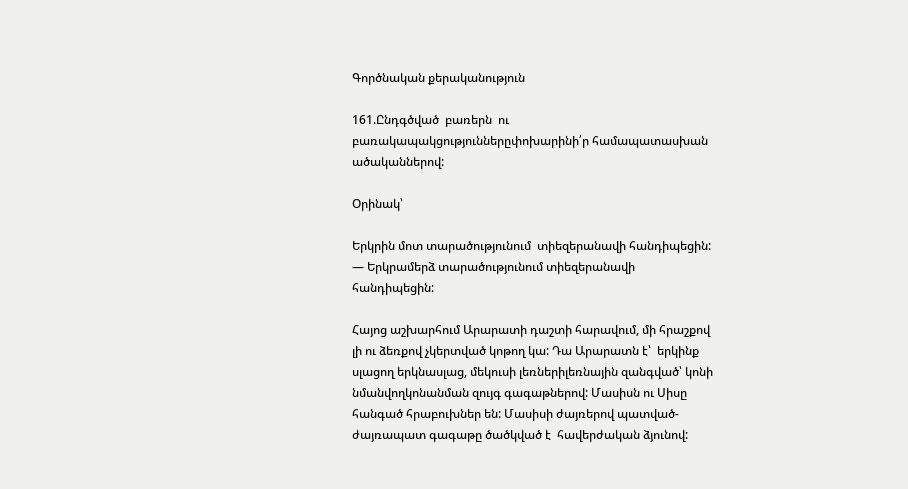Գործնական քերականություն

161.Ընդգծված  բառերն  ու բառակապակցություններըփոխարինի՛ր համապատասխան ածականներով:

Օրինակ՝

Երկրին մոտ տարածությունում  տիեզերանավի հանդիպեցին: — Երկրամերձ տարածությունում տիեզերանավի հանդիպեցին:

Հայոց աշխարհում Արարատի դաշտի հարավում, մի հրաշքով լի ու ձեռքով չկերտված կոթող կա: Դա Արարատն է՝  երկինք սլացող երկնասլաց, մեկուսի լեռներիլեռնային զանգված՝ կոնի նմանվողկոնանման զույգ գագաթներով: Մասիսն ու Սիսը հանգած հրաբուխներ են: Մասիսի ժայռերով պատված- ժայռապատ գագաթը ծածկված է  հավերժական ձյունով: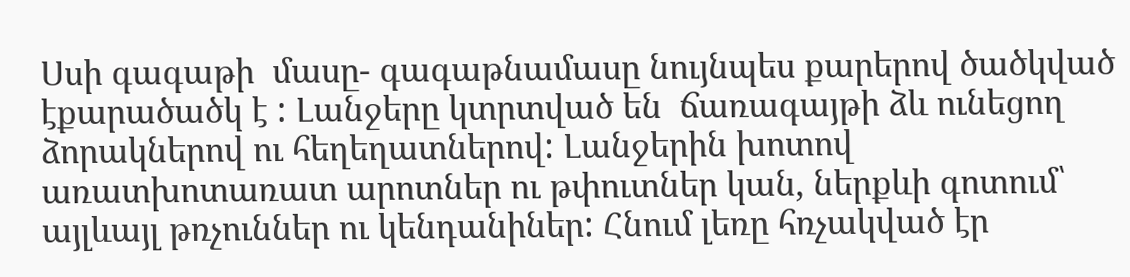Սսի գագաթի  մասը- գագաթնամասը նույնպես քարերով ծածկված էքարածածկ է : Լանջերը կտրտված են  ճառագայթի ձև ունեցող ձորակներով ու հեղեղատներով: Լանջերին խոտով առատխոտառատ արոտներ ու թփուտներ կան, ներքևի գոտում՝ այլևայլ թռչուններ ու կենդանիներ: Հնում լեռը հռչակված էր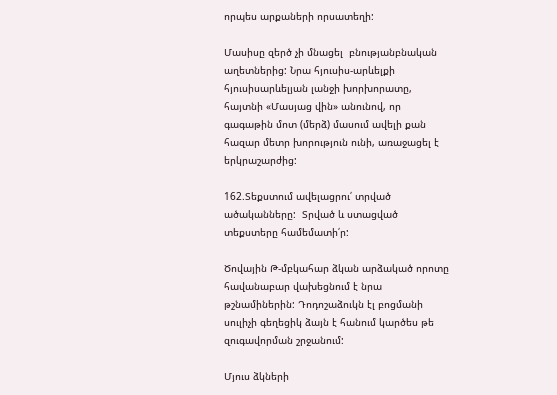որպես արքաների որսատեղի:

Մասիսը զերծ չի մնացել  բնությանբնական աղետներից: Նրա հյուսիս-արևելքի հյուսիսարևելյան լանջի խորխորատը, հայտնի «Մասյաց վին» անունով, որ գագաթին մոտ (մերձ) մասում ավելի քան հազար մետր խորություն ունի, առաջացել է երկրաշարժից:

162.Տեքստում ավելացրու՛ տրված ածականները:  Տրված և ստացված տեքստերը համեմատի՛ր:

Ծովային Թ-մբկահար ձկան արձակած որոտը հավանաբար վախեցնում է նրա թշնամիներին: Դոդոշաձուկն էլ բոցմանի սուլիչի գեղեցիկ ձայն է հանում կարծես թե զուգավորման շրջանում:

Մյուս ձկների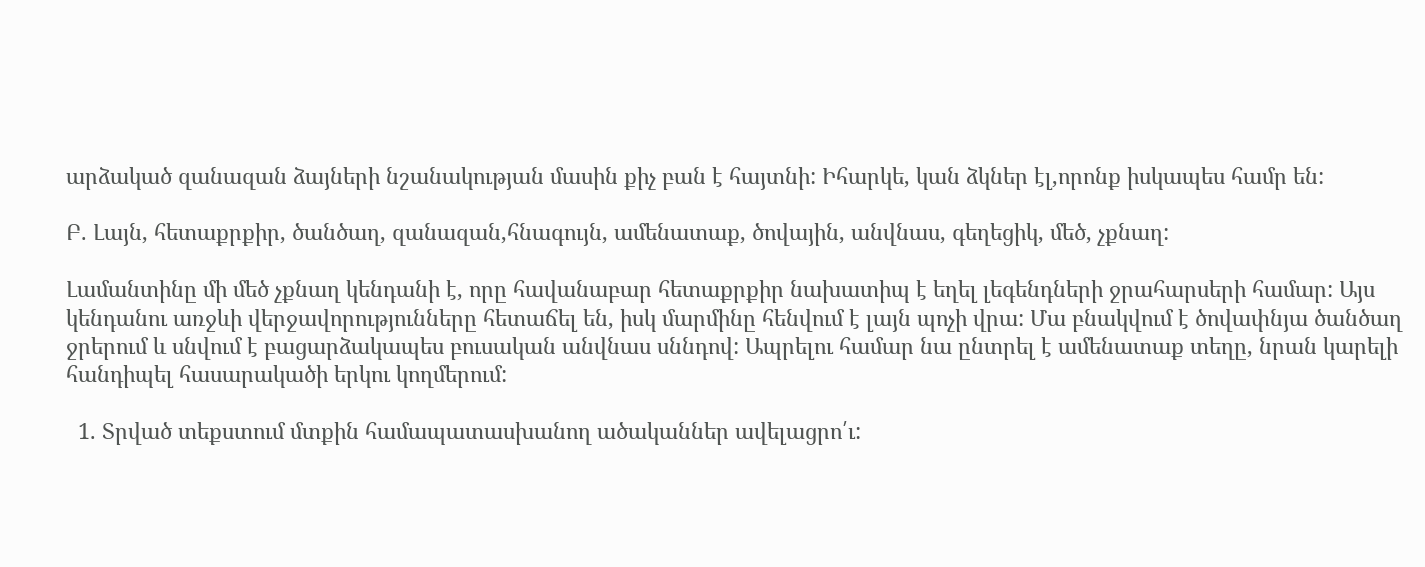արձակած զանազան ձայների նշանակության մասին քիչ բան է հայտնի: Իհարկե, կան ձկներ էլ,որոնք իսկապես համր են:

Բ. Լայն, հետաքրքիր, ծանծաղ, զանազան,հնագույն, ամենատաք, ծովային, անվնաս, գեղեցիկ, մեծ, չքնաղ:

Լամանտինը մի մեծ չքնաղ կենդանի է, որը հավանաբար հետաքրքիր նախատիպ է եղել լեգենդների ջրահարսերի համար: Այս կենդանու առջևի վերջավորությունները հետաճել են, իսկ մարմինը հենվում է լայն պոչի վրա: Մա բնակվում է ծովափնյա ծանծաղ ջրերում և սնվում է բացարձակապես բուսական անվնաս սննդով: Ապրելու համար նա ընտրել է ամենատաք տեղը, նրան կարելի հանդիպել հասարակածի երկու կողմերում:

  1. Տրված տեքստում մտքին համապատասխանող ածականներ ավելացրո՛ւ: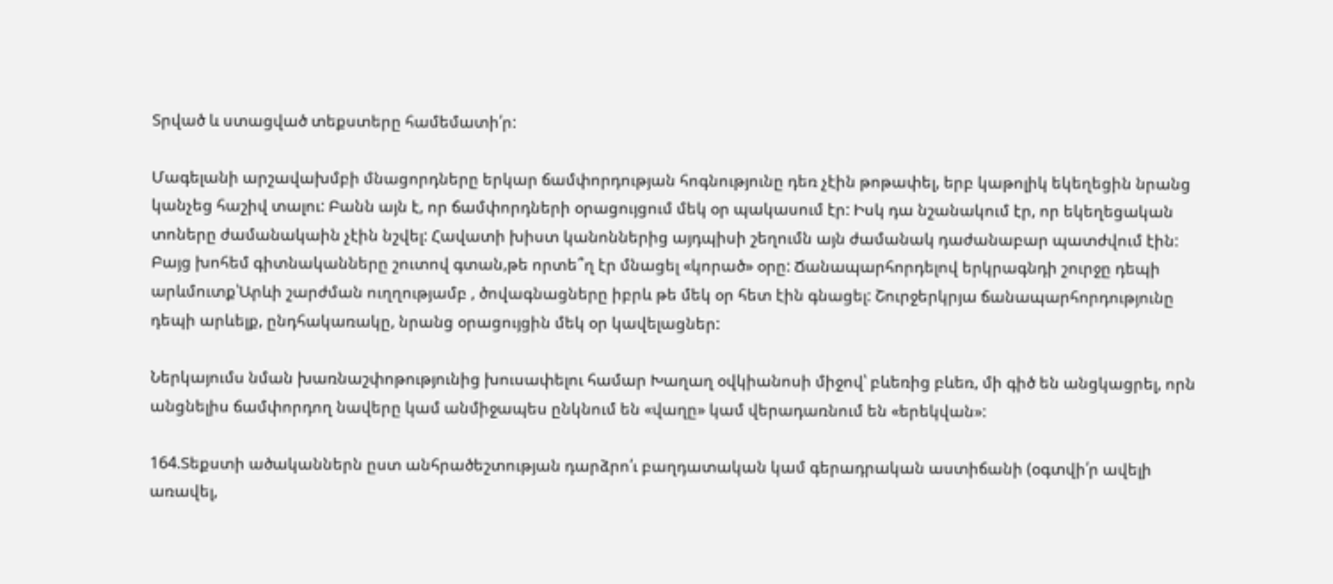Տրված և ստացված տեքստերը համեմատի՛ր:

Մագելանի արշավախմբի մնացորդները երկար ճամփորդության հոգնությունը դեռ չէին թոթափել, երբ կաթոլիկ եկեղեցին նրանց կանչեց հաշիվ տալու: Բանն այն է, որ ճամփորդների օրացույցում մեկ օր պակասում էր: Իսկ դա նշանակում էր, որ եկեղեցական տոները ժամանակաին չէին նշվել: Հավատի խիստ կանոններից այդպիսի շեղումն այն ժամանակ դաժանաբար պատժվում էին: Բայց խոհեմ գիտնականները շուտով գտան,թե որտե՞ղ էր մնացել «կորած» օրը: Ճանապարհորդելով երկրագնդի շուրջը դեպի արևմուտք՝Արևի շարժման ուղղությամբ , ծովագնացները իբրև թե մեկ օր հետ էին գնացել: Շուրջերկրյա ճանապարհորդությունը դեպի արևելք, ընդհակառակը, նրանց օրացույցին մեկ օր կավելացներ:

Ներկայումս նման խառնաշփոթությունից խուսափելու համար Խաղաղ օվկիանոսի միջով՝ բևեռից բևեռ, մի գիծ են անցկացրել, որն անցնելիս ճամփորդող նավերը կամ անմիջապես ընկնում են «վաղը» կամ վերադառնում են «երեկվան»:

164.Տեքստի ածականներն ըստ անհրածեշտության դարձրո՛ւ բաղդատական կամ գերադրական աստիճանի (օգտվի՛ր ավելի առավել,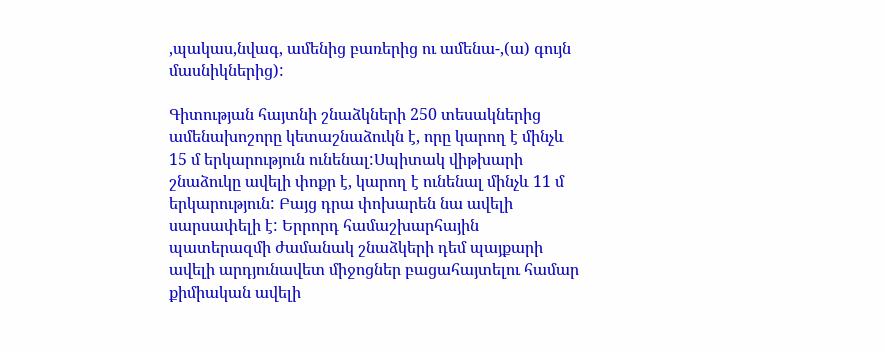,պակաս,նվագ, ամենից բառերից ու ամենա-,(ա) գույն մասնիկներից):

Գիտության հայտնի շնաձկների 250 տեսակներից ամենախոշորը կետաշնաձուկն է, որը կարող է մինչև  15 մ երկարություն ունենալ:Սպիտակ վիթխարի շնաձուկը ավելի փոքր է, կարող է ունենալ մինչև 11 մ երկարություն: Բայց դրա փոխարեն նա ավելի սարսափելի է: Երրորդ համաշխարհային պատերազմի ժամանակ շնաձկերի դեմ պայքարի ավելի արդյունավետ միջոցներ բացահայտելու համար քիմիական ավելի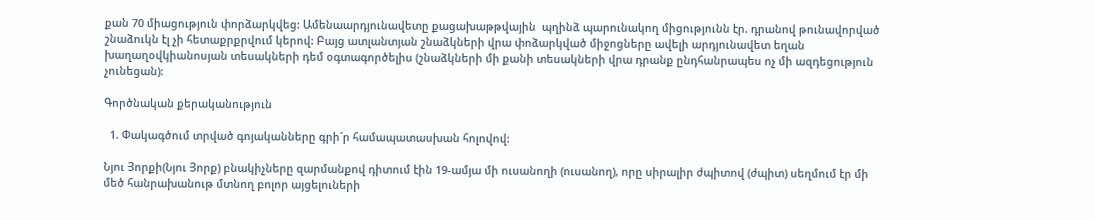քան 70 միացություն փորձարկվեց: Ամենաարդյունավետը քացախաթթվային  պղինձ պարունակող միցությունն էր. դրանով թունավորված շնաձուկն էլ չի հետաքրքրվում կերով: Բայց ատլանտյան շնաձկների վրա փոձարկված միջոցները ավելի արդյունավետ եղան խաղաղօվկիանոսյան տեսակների դեմ օգտագործելիս (շնաձկների մի քանի տեսակների վրա դրանք ընդհանրապես ոչ մի ազդեցություն չունեցան):

Գործնական քերականություն

  1. Փակագծում տրված գոյականները գրի´ր համապատասխան հոլովով:

Նյու Յորքի(Նյու Յորք) բնակիչները զարմանքով դիտում էին 19-ամյա մի ուսանողի (ուսանող), որը սիրալիր ժպիտով (ժպիտ) սեղմում էր մի մեծ հանրախանութ մտնող բոլոր այցելուների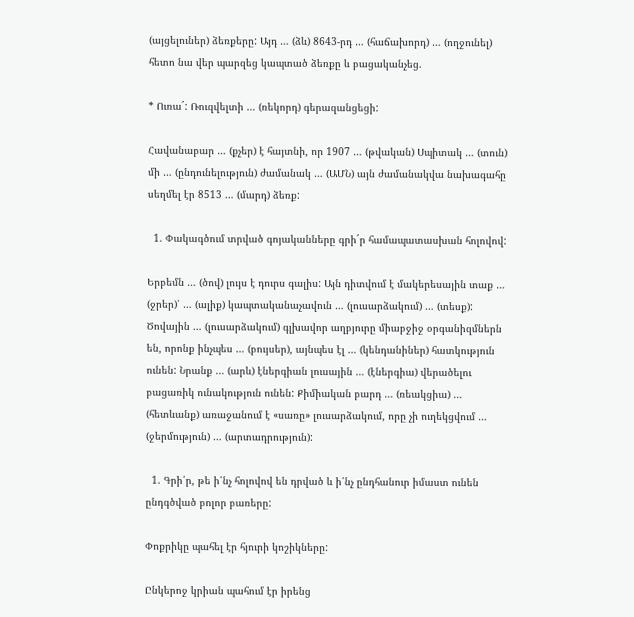(այցելուներ) ձեռքերը: Այդ … (ձև) 8643-րդ … (հաճախորդ) … (ողջունել) հետո նա վեր պարզեց կապտած ձեռքը և բացականչեց.

* Ուռա´: Ռուզվելտի … (ռեկորդ) գերազանցեցի:

Հավանաբար … (քչեր) է հայտնի, որ 1907 … (թվական) Սպիտակ … (տուն) մի … (ընդունելություն) ժամանակ … (ԱՄՆ) այն ժամանակվա նախագահը սեղմել էր 8513 … (մարդ) ձեռք:

  1. Փակագծում տրված գոյականները գրի´ր համապատասխան հոլովով:

Երբեմն … (ծով) լույս է դուրս գալիս: Այն դիտվում է մակերեսային տաք … (ջրեր)՝ … (ալիք) կապտականաչավուն … (լուսարձակում) … (տեսք): Ծովային … (լուսարձակում) գլխավոր աղբյուրը միաբջիջ օրգանիզմներն են, որոնք ինչպես … (բույսեր), այնպես էլ … (կենդանիներ) հատկություն ունեն: Նրանք … (արև) էներգիան լուսային … (էներգիա) վերածելու բացառիկ ունակություն ունեն: Քիմիական բարդ … (ռեակցիա) … (հետևանք) առաջանում է «սառը» լուսարձակում, որը չի ուղեկցվում … (ջերմություն) … (արտադրություն):

  1. Գրի՛ր, թե ի՛նչ հոլովով են դրված և ի՛նչ ընդհանուր իմաստ ունեն ընդգծված բոլոր բառերը:

Փոքրիկը պահել էր հյուրի կոշիկները:

Ընկերոջ կրիան պահում էր իրենց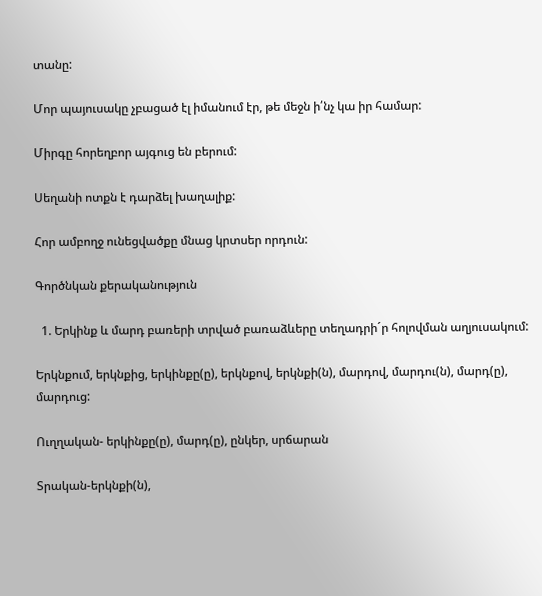տանը:

Մոր պայուսակը չբացած էլ իմանում էր, թե մեջն ի՛նչ կա իր համար:

Միրգը հորեղբոր այգուց են բերում:

Սեղանի ոտքն է դարձել խաղալիք:

Հոր ամբողջ ունեցվածքը մնաց կրտսեր որդուն:

Գործնկան քերականություն

  1. Երկինք և մարդ բառերի տրված բառաձևերը տեղադրի´ր հոլովման աղյուսակում:

Երկնքում, երկնքից, երկինքը(ը), երկնքով, երկնքի(ն), մարդով, մարդու(ն), մարդ(ը), մարդուց:

Ուղղական- երկինքը(ը), մարդ(ը), ընկեր, սրճարան

Տրական-երկնքի(ն),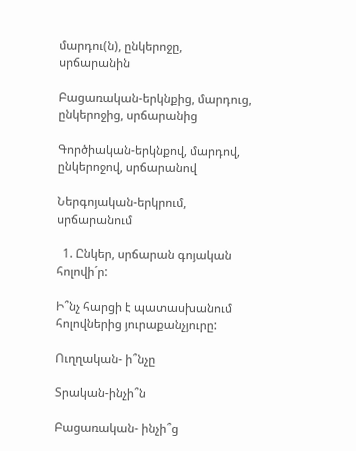մարդու(ն), ընկերոջը, սրճարանին

Բացառական-երկնքից, մարդուց, ընկերոջից, սրճարանից

Գործիական-երկնքով, մարդով, ընկերոջով, սրճարանով

Ներգոյական-երկրում, սրճարանում

  1. Ընկեր, սրճարան գոյական հոլովի´ր:

Ի՞նչ հարցի է պատասխանում հոլովներից յուրաքանչյուրը:

Ուղղական- ի՞նչը

Տրական-ինչի՞ն

Բացառական- ինչի՞ց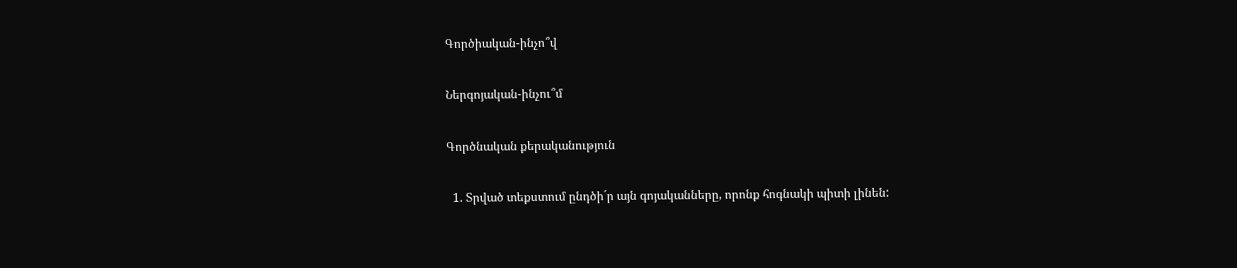Գործիական-ինչո՞վ

Ներգոյական-ինչու՞մ

Գործնական քերականություն

  1. Տրված տեքստում ընդծի´ր այն գոյականները, որոնք հոգնակի պիտի լինեն: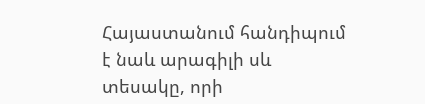Հայաստանում հանդիպում է նաև արագիլի սև տեսակը, որի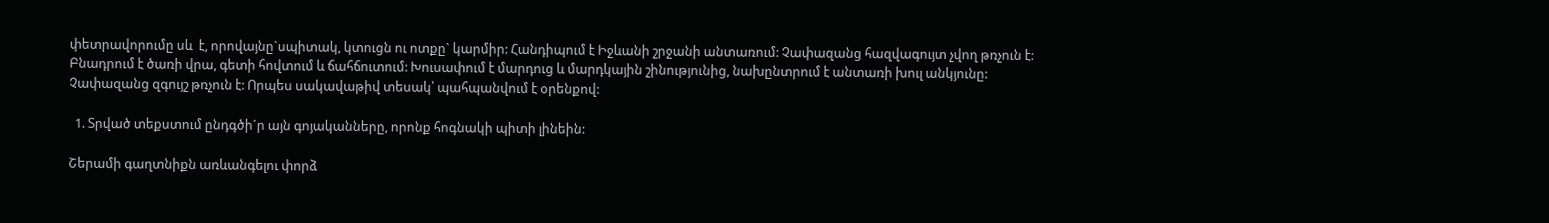փետրավորումը սև  է, որովայնը`սպիտակ, կտուցն ու ոտքը` կարմիր: Հանդիպում է Իջևանի շրջանի անտառում: Չափազանց հազվագույտ չվող թռչուն է: Բնադրում է ծառի վրա, գետի հովտում և ճահճուտում: Խուսափում է մարդուց և մարդկային շինությունից, նախընտրում է անտառի խուլ անկյունը: Չափազանց զգույշ թռչուն է: Որպես սակավաթիվ տեսակ՝ պահպանվում է օրենքով:

  1. Տրված տեքստում ընդգծի´ր այն գոյականները, որոնք հոգնակի պիտի լինեին:

Շերամի գաղտնիքն առևանգելու փորձ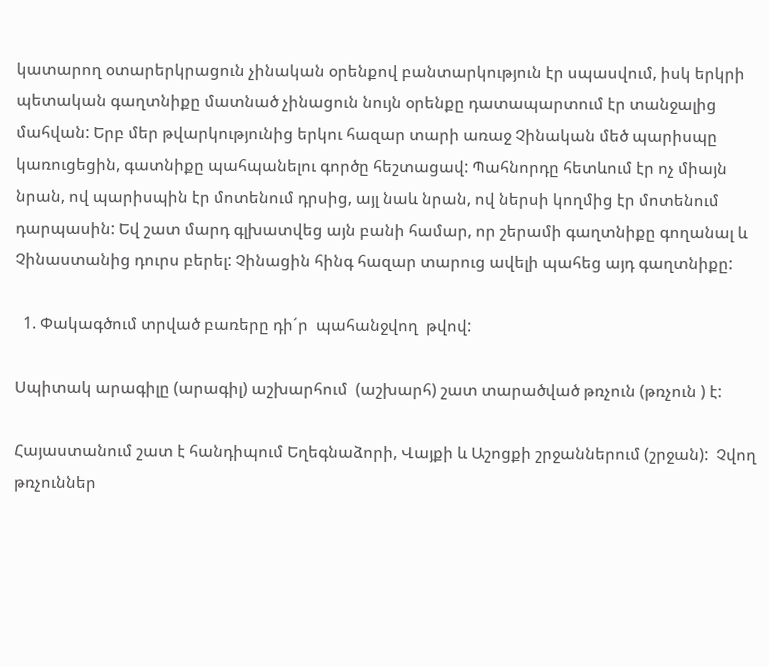կատարող օտարերկրացուն չինական օրենքով բանտարկություն էր սպասվում, իսկ երկրի պետական գաղտնիքը մատնած չինացուն նույն օրենքը դատապարտում էր տանջալից մահվան: Երբ մեր թվարկությունից երկու հազար տարի առաջ Չինական մեծ պարիսպը կառուցեցին, գատնիքը պահպանելու գործը հեշտացավ: Պահնորդը հետևում էր ոչ միայն նրան, ով պարիսպին էր մոտենում դրսից, այլ նաև նրան, ով ներսի կողմից էր մոտենում դարպասին: Եվ շատ մարդ գլխատվեց այն բանի համար, որ շերամի գաղտնիքը գողանալ և Չինաստանից դուրս բերել: Չինացին հինգ հազար տարուց ավելի պահեց այդ գաղտնիքը:

  1. Փակագծում տրված բառերը դի´ր  պահանջվող  թվով:

Սպիտակ արագիլը (արագիլ) աշխարհում  (աշխարհ) շատ տարածված թռչուն (թռչուն ) է:

Հայաստանում շատ է հանդիպում Եղեգնաձորի, Վայքի և Աշոցքի շրջաններում (շրջան):  Չվող թռչուններ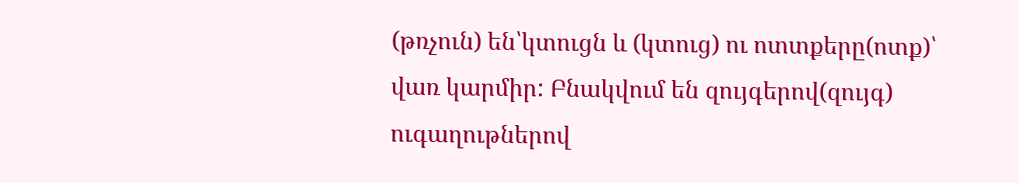(թռչուն) են՝կտուցն և (կտուց) ու ոտտքերը(ոտք)՝ վառ կարմիր: Բնակվում են զույգերով(զույգ) ուգաղութներով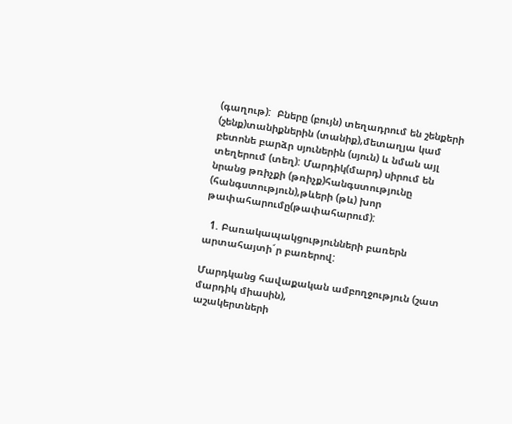(գաղութ):  Բները (բույն) տեղադրում են շենքերի (շենք)տանիքներին (տանիք),մետաղյա կամ բետոնե բարձր սյուներին (սյուն) և նման այլ տեղերում (տեղ): Մարդիկ(մարդ) սիրում են նրանց թռիչքի (թռիչք)հանգստությունը (հանգստություն),թևերի (թև) խոր թափահարումը(թափահարում):

  1. Բառակապակցությունների բառերն արտահայտի´ր բառերով:

Մարդկանց հավաքական ամբողջություն (շատ մարդիկ միասին),
աշակերտների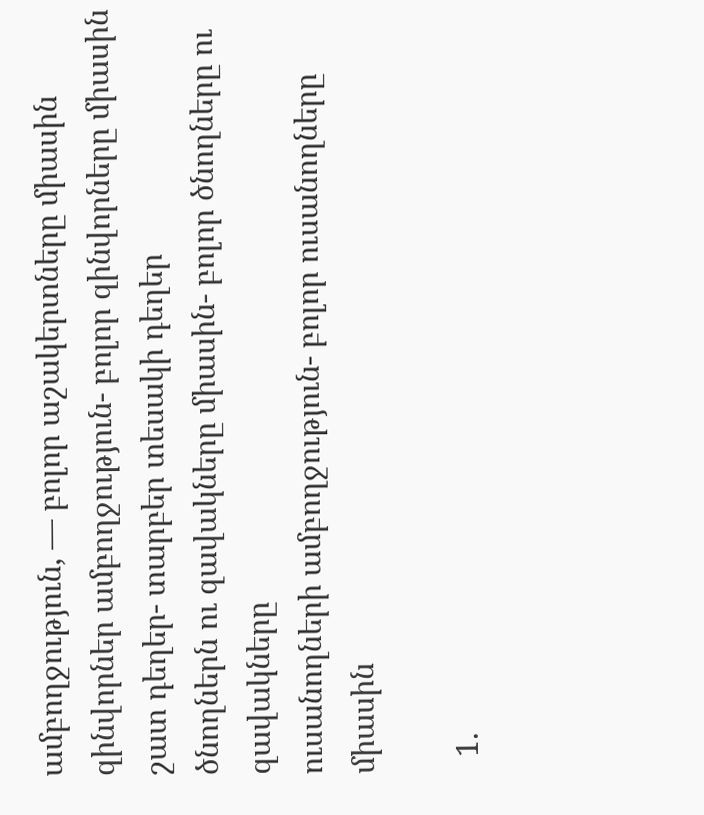ամբողջություն, — բոլոր աշակերտները միասին
զինվորներ ամբողջություն- բոլոր զինվորները միասին
շատ դեղեր- տարբեր տեսակի դեղեր
ծնողներն ու զավակները միասին- բոլոր ծնողները ու զավակները
ուսանողների ամբողջություն- բոլոր ուսանողները միասին

  1.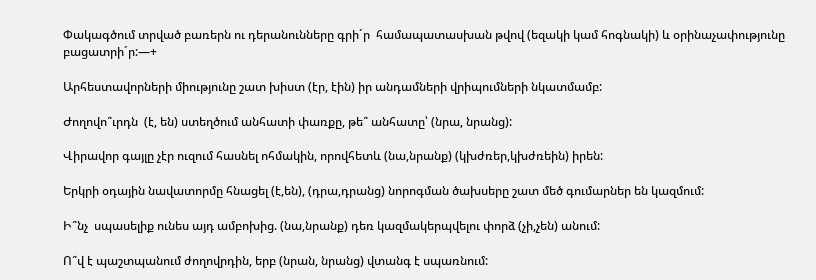Փակագծում տրված բառերն ու դերանունները գրի´ր  համապատասխան թվով (եզակի կամ հոգնակի) և օրինաչափությունը  բացատրի´ր:—+

Արհեստավորների միությունը շատ խիստ (էր, էին) իր անդամների վրիպումների նկատմամբ:

Ժողովո՞ւրդն  (է, են) ստեղծում անհատի փառքը, թե՞ անհատը՝ (նրա, նրանց):

Վիրավոր գայլը չէր ուզում հասնել ոհմակին, որովհետև (նա,նրանք) (կխժռեր,կխժռեին) իրեն:

Երկրի օդային նավատորմը հնացել (է,են), (դրա,դրանց) նորոգման ծախսերը շատ մեծ գումարներ են կազմում:

Ի՞նչ  սպասելիք ունես այդ ամբոխից. (նա,նրանք) դեռ կազմակերպվելու փորձ (չի,չեն) անում:

Ո՞վ է պաշտպանում ժողովրդին, երբ (նրան, նրանց) վտանգ է սպառնում: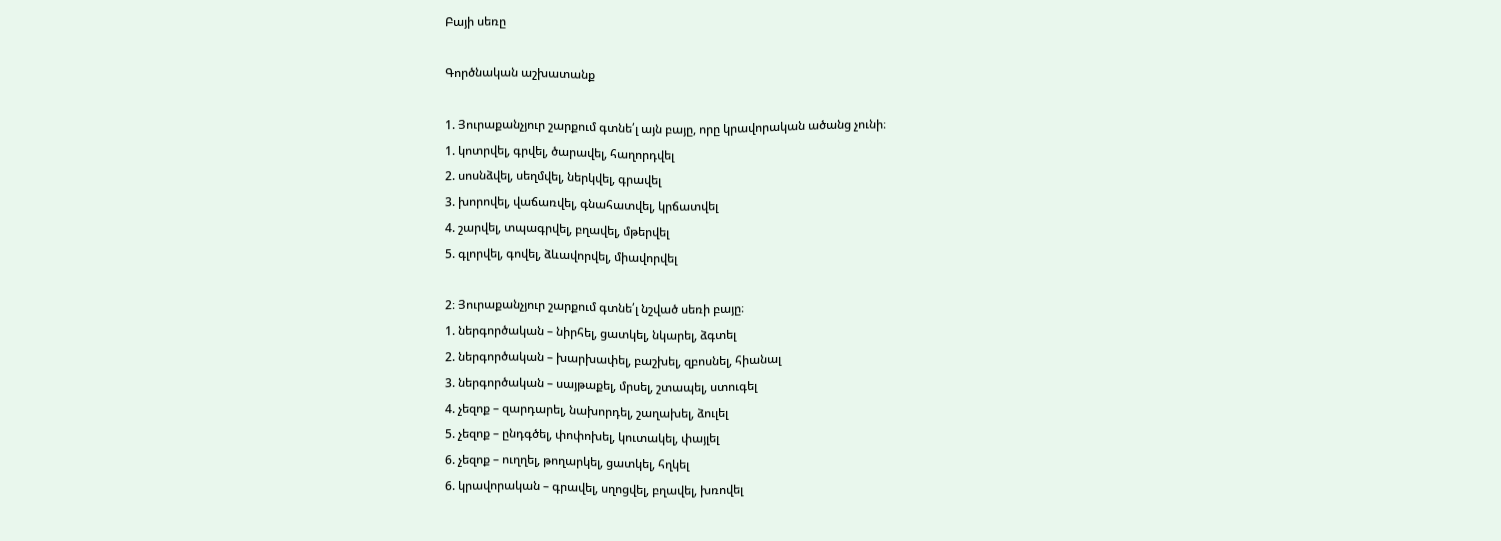Բայի սեռը

Գործնական աշխատանք

1. Յուրաքանչյուր շարքում գտնե՛լ այն բայը, որը կրավորական ածանց չունի։
1. կոտրվել, գրվել, ծարավել, հաղորդվել
2. սոսնձվել, սեղմվել, ներկվել, գրավել
3. խորովել, վաճառվել, գնահատվել, կրճատվել
4. շարվել, տպագրվել, բղավել, մթերվել
5. գլորվել, գովել, ձևավորվել, միավորվել

2։ Յուրաքանչյուր շարքում գտնե՛լ նշված սեռի բայը։
1. ներգործական – նիրհել, ցատկել, նկարել, ձգտել
2. ներգործական – խարխափել, բաշխել, զբոսնել, հիանալ
3. ներգործական – սայթաքել, մրսել, շտապել, ստուգել
4. չեզոք – զարդարել, նախորդել, շաղախել, ձուլել
5. չեզոք – ընդգծել, փոփոխել, կուտակել, փայլել
6. չեզոք – ուղղել, թողարկել, ցատկել, հղկել
6. կրավորական – գրավել, սղոցվել, բղավել, խռովել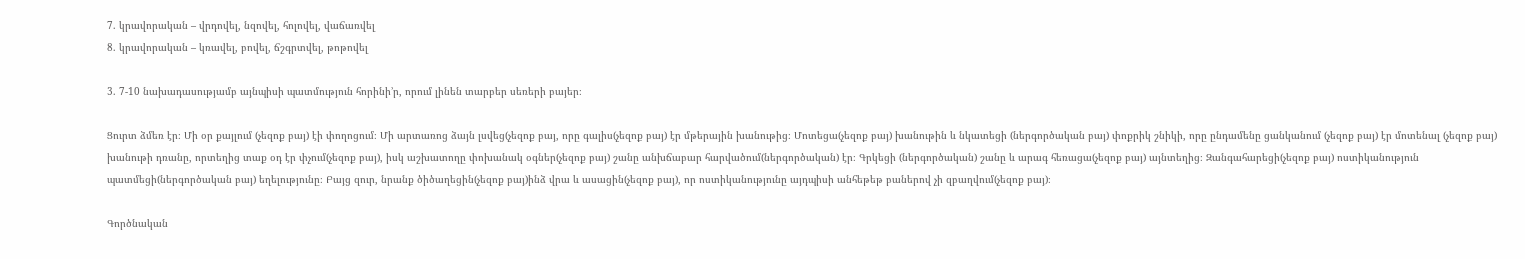7. կրավորական – վրդովել, նզովել, հոլովել, վաճառվել
8. կրավորական – կռավել, բովել, ճշգրտվել, թոթովել

3. 7-10 նախադասությամբ այնպիսի պատմություն հորինի’ր, որում լինեն տարբեր սեռերի բայեր։

Ցուրտ ձմեռ էր։ Մի օր քայլում (չեզոք բայ) էի փողոցում։ Մի արտառոց ձայն լսվեց(չեզոք բայ, որը գալիս(չեզոք բայ) էր մթերային խանութից։ Մոտեցա(չեզոք բայ) խանութին և նկատեցի (ներգործական բայ) փոքրիկ շնիկի, որը ընդամենը ցանկանում (չեզոք բայ) էր մոտենալ (չեզոք բայ) խանութի դռանը, որտեղից տաք օդ էր փչում(չեզոք բայ), իսկ աշխատողը փոխանակ օգներ(չեզոք բայ) շանը անխճաբար հարվածում(ներգործական) էր։ Գրկեցի (ներգործական) շանը և արագ հեռացա(չեզոք բայ) այնտեղից։ Զանգահարեցի(չեզոք բայ) ոստիկանություն պատմեցի(ներգործական բայ) եղելությունը։ Բայց զուր, նրանք ծիծաղեցին(չեզոք բայ)ինձ վրա և ասացին(չեզոք բայ), որ ոստիկանությունը այդպիսի անհեթեթ բաներով չի զբաղվում(չեզոք բայ)։

Գործնական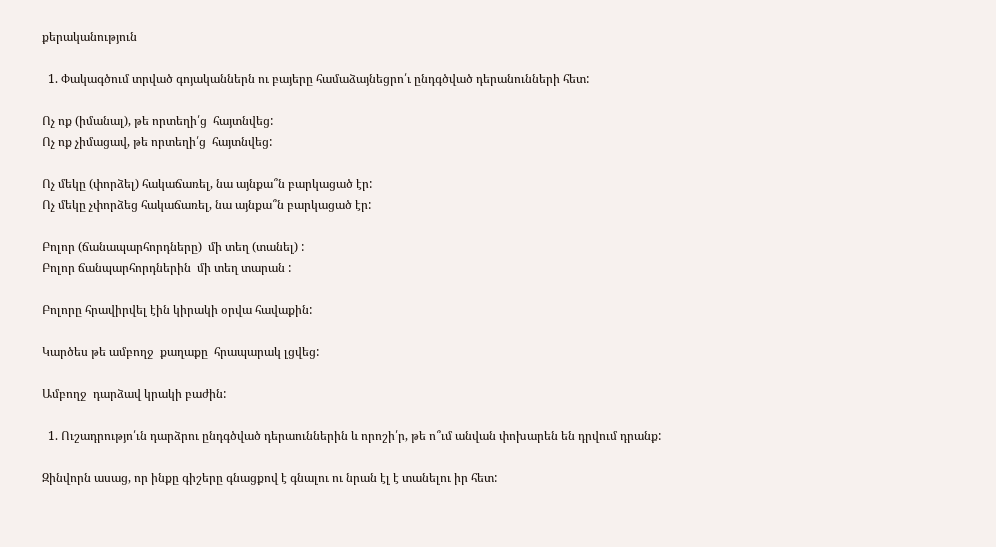քերականություն

  1. Փակագծում տրված գոյականներն ու բայերը համաձայնեցրո՛ւ ընդգծված դերանունների հետ:

Ոչ ոք (իմանալ), թե որտեղի՛ց  հայտնվեց:
Ոչ ոք չիմացավ, թե որտեղի՛ց  հայտնվեց:

Ոչ մեկը (փորձել) հակաճառել, նա այնքա՞ն բարկացած էր:
Ոչ մեկը չփորձեց հակաճառել, նա այնքա՞ն բարկացած էր:

Բոլոր (ճանապարհորդները)  մի տեղ (տանել) :
Բոլոր ճանպարհորդներին  մի տեղ տարան :

Բոլորը հրավիրվել էին կիրակի օրվա հավաքին:

Կարծես թե ամբողջ  քաղաքը  հրապարակ լցվեց:

Ամբողջ  դարձավ կրակի բաժին:

  1. Ուշադրությո՛ւն դարձրու ընդգծված դերաուններին և որոշի՛ր, թե ո՞ւմ անվան փոխարեն են դրվում դրանք:

Զինվորն ասաց, որ ինքը գիշերը գնացքով է գնալու ու նրան էլ է տանելու իր հետ: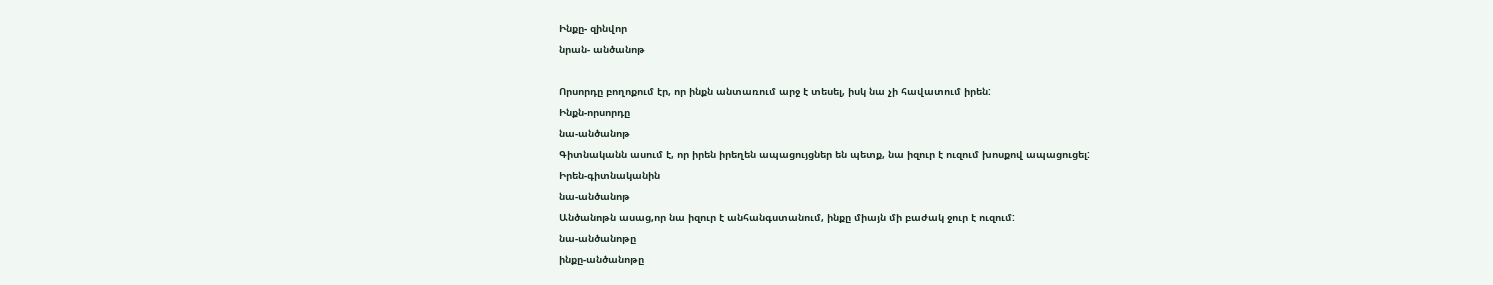Ինքը- զինվոր
նրան- անծանոթ

Որսորդը բողոքում էր, որ ինքն անտառում արջ է տեսել, իսկ նա չի հավատում իրեն:
Ինքն-որսորդը
նա-անծանոթ
Գիտնականն ասում է, որ իրեն իրեղեն ապացույցներ են պետք, նա իզուր է ուզում խոսքով ապացուցել:
Իրեն-գիտնականին
նա-անծանոթ
Անծանոթն ասաց,որ նա իզուր է անհանգստանում, ինքը միայն մի բաժակ ջուր է ուզում:
նա-անծանոթը
ինքը-անծանոթը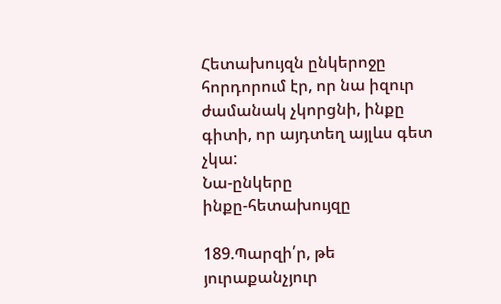Հետախույզն ընկերոջը հորդորում էր, որ նա իզուր ժամանակ չկորցնի, ինքը գիտի, որ այդտեղ այլևս գետ չկա:
Նա-ընկերը
ինքը-հետախույզը

189.Պարզի՛ր, թե յուրաքանչյուր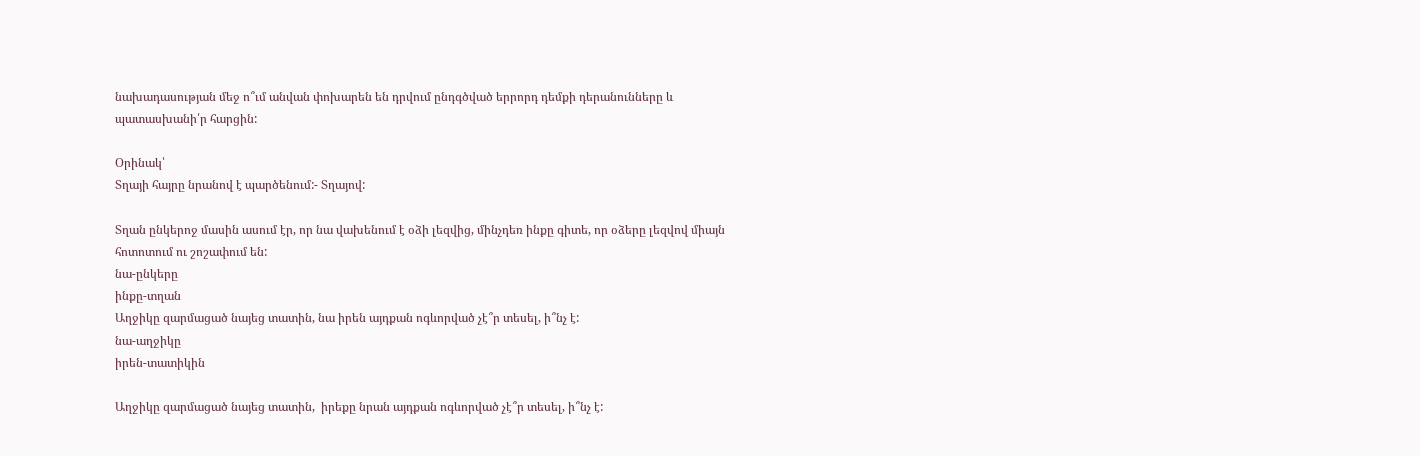նախադասության մեջ ո՞ւմ անվան փոխարեն են դրվում ընդգծված երրորդ դեմքի դերանունները և պատասխանի՛ր հարցին:

Օրինակ՝
Տղայի հայրը նրանով է պարծենում:- Տղայով:

Տղան ընկերոջ մասին ասում էր, որ նա վախենում է օձի լեզվից, մինչդեռ ինքը գիտե, որ օձերը լեզվով միայն հոտոտում ու շոշափում են:
նա-ընկերը
ինքը-տղան
Աղջիկը զարմացած նայեց տատին, նա իրեն այդքան ոգևորված չէ՞ր տեսել, ի՞նչ է:
նա-աղջիկը
իրեն-տատիկին

Աղջիկը զարմացած նայեց տատին,  իրեքը նրան այդքան ոգևորված չէ՞ր տեսել, ի՞նչ է: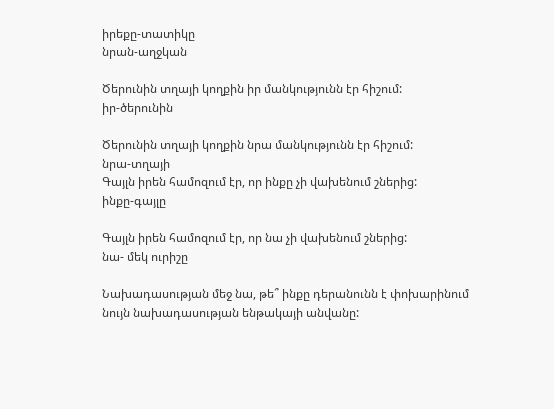իրեքը-տատիկը
նրան-աղջկան

Ծերունին տղայի կողքին իր մանկությունն էր հիշում:
իր-ծերունին

Ծերունին տղայի կողքին նրա մանկությունն էր հիշում:
նրա-տղայի
Գայլն իրեն համոզում էր, որ ինքը չի վախենում շներից:
ինքը-գայլը

Գայլն իրեն համոզում էր, որ նա չի վախենում շներից:
նա- մեկ ուրիշը

Նախադասության մեջ նա, թե՞ ինքը դերանունն է փոխարինում նույն նախադասության ենթակայի անվանը: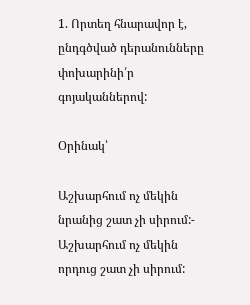1. Որտեղ հնարավոր է, ընդգծված դերանունները փոխարինի՛ր գոյականներով:

Օրինակ՝

Աշխարհում ոչ մեկին նրանից շատ չի սիրում:- Աշխարհում ոչ մեկին որդուց շատ չի սիրում: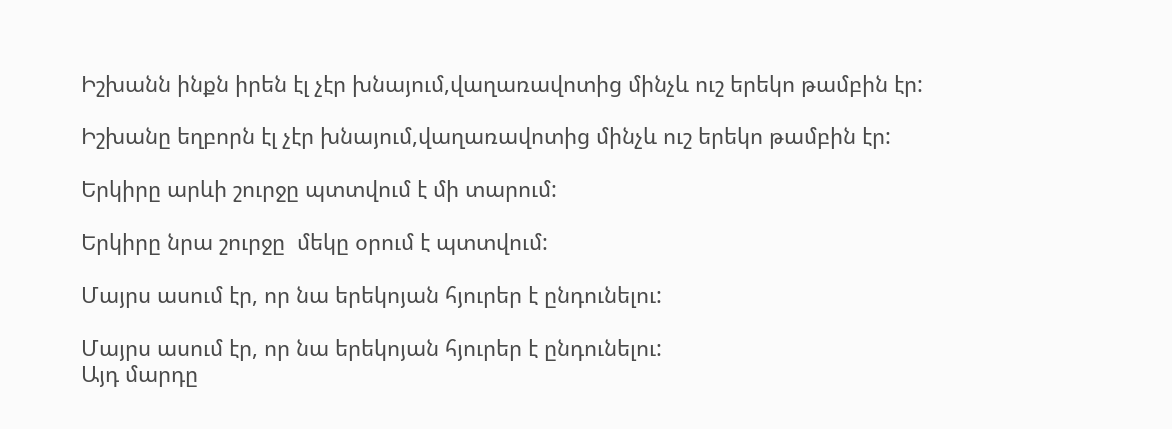Իշխանն ինքն իրեն էլ չէր խնայում,վաղառավոտից մինչև ուշ երեկո թամբին էր:

Իշխանը եղբորն էլ չէր խնայում,վաղառավոտից մինչև ուշ երեկո թամբին էր:

Երկիրը արևի շուրջը պտտվում է մի տարում:

Երկիրը նրա շուրջը  մեկը օրում է պտտվում:

Մայրս ասում էր, որ նա երեկոյան հյուրեր է ընդունելու:

Մայրս ասում էր, որ նա երեկոյան հյուրեր է ընդունելու:
Այդ մարդը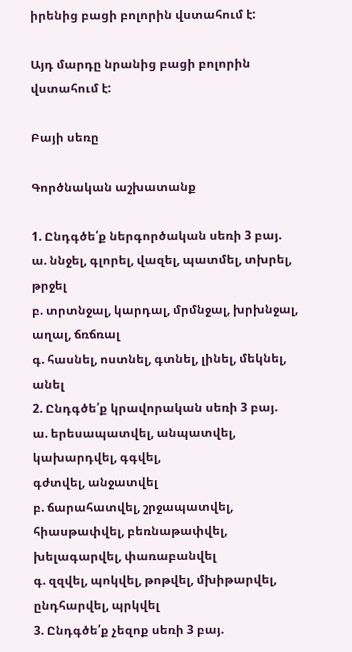իրենից բացի բոլորին վստահում է:

Այդ մարդը նրանից բացի բոլորին վստահում է:

Բայի սեռը

Գործնական աշխատանք

1. Ընդգծե՛ք ներգործական սեռի 3 բայ.
ա. ննջել, գլորել, վազել, պատմել, տխրել, թրջել
բ. տրտնջալ, կարդալ, մրմնջալ, խրխնջալ, աղալ, ճռճռալ
գ. հասնել, ոստնել, գտնել, լինել, մեկնել, անել
2. Ընդգծե՛ք կրավորական սեռի 3 բայ.
ա. երեսապատվել, անպատվել, կախարդվել, գգվել,
գժտվել, անջատվել
բ. ճարահատվել, շրջապատվել, հիասթափվել, բեռնաթափվել,
խելագարվել, փառաբանվել
գ. զզվել, պոկվել, թոթվել, մխիթարվել, ընդհարվել, պրկվել
3. Ընդգծե՛ք չեզոք սեռի 3 բայ.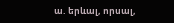ա. երևալ, որսալ,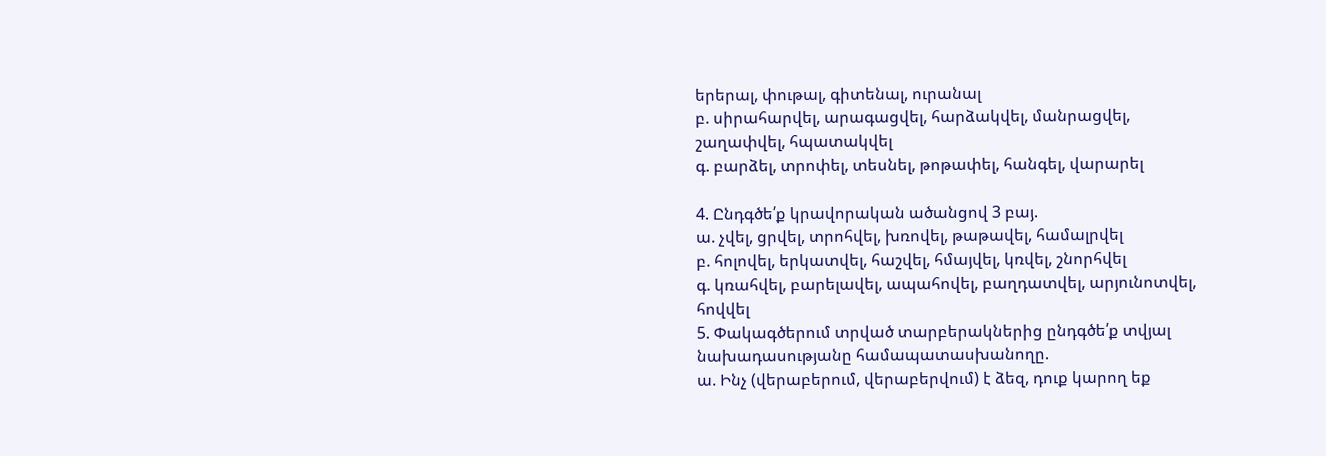երերալ, փութալ, գիտենալ, ուրանալ
բ. սիրահարվել, արագացվել, հարձակվել, մանրացվել,
շաղափվել, հպատակվել
գ. բարձել, տրոփել, տեսնել, թոթափել, հանգել, վարարել

4. Ընդգծե՛ք կրավորական ածանցով 3 բայ.
ա. չվել, ցրվել, տրոհվել, խռովել, թաթավել, համալրվել
բ. հոլովել, երկատվել, հաշվել, հմայվել, կռվել, շնորհվել
գ. կռահվել, բարելավել, ապահովել, բաղդատվել, արյունոտվել,
հովվել
5. Փակագծերում տրված տարբերակներից ընդգծե՛ք տվյալ
նախադասությանը համապատասխանողը.
ա. Ինչ (վերաբերում, վերաբերվում) է ձեզ, դուք կարող եք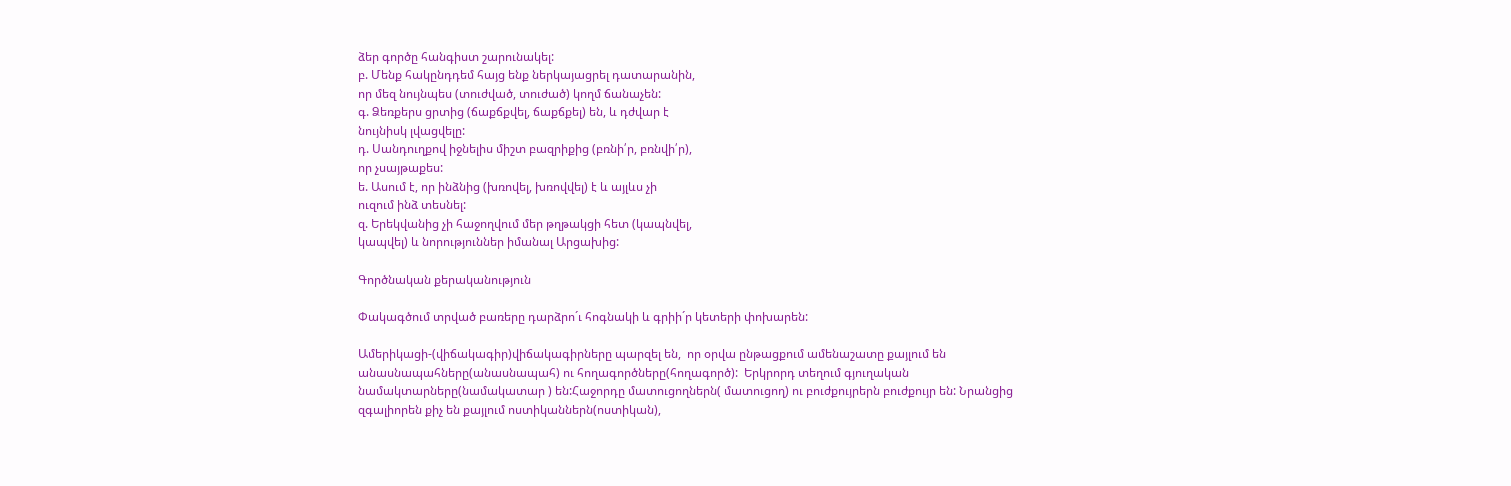ձեր գործը հանգիստ շարունակել:
բ. Մենք հակընդդեմ հայց ենք ներկայացրել դատարանին,
որ մեզ նույնպես (տուժված, տուժած) կողմ ճանաչեն:
գ. Ձեռքերս ցրտից (ճաքճքվել, ճաքճքել) են, և դժվար է
նույնիսկ լվացվելը:
դ. Սանդուղքով իջնելիս միշտ բազրիքից (բռնի՛ր, բռնվի՛ր),
որ չսայթաքես:
ե. Ասում է, որ ինձնից (խռովել, խռովվել) է և այլևս չի
ուզում ինձ տեսնել:
զ. Երեկվանից չի հաջողվում մեր թղթակցի հետ (կապնվել,
կապվել) և նորություններ իմանալ Արցախից:

Գործնական քերականություն

Փակագծում տրված բառերը դարձրո´ւ հոգնակի և գրիի´ր կետերի փոխարեն:

Ամերիկացի-(վիճակագիր)վիճակագիրները պարզել են,  որ օրվա ընթացքում ամենաշատը քայլում են անասնապահները(անասնապահ) ու հողագործները(հողագործ):  Երկրորդ տեղում գյուղական նամակտարները(նամակատար ) են:Հաջորդը մատուցողներն( մատուցող) ու բուժքույրերն բուժքույր են: Նրանցից  զգալիորեն քիչ են քայլում ոստիկաններն(ոստիկան),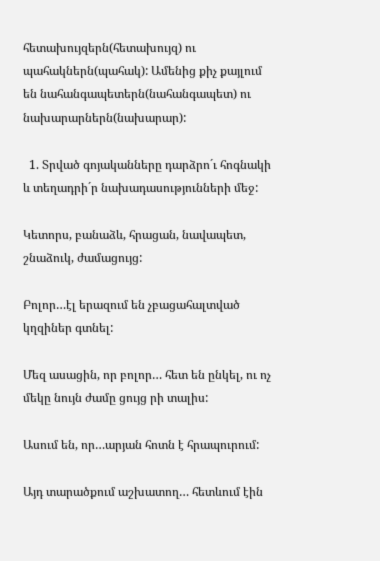հետախույզերն(հետախույզ) ու պահակներն(պահակ): Ամենից քիչ քայլում են նահանգապետերն(նահանգապետ) ու նախարարներն(նախարար):

  1. Տրված գոյականները դարձրո´ւ հոգնակի և տեղադրի´ր նախադասությունների մեջ:

Կետորս, բանաձև, հրացան, նավապետ, շնաձուկ, ժամացույց:

Բոլոր…էլ երազում են չբացահալտված կղզիներ գտնել:

Մեզ ասացին, որ բոլոր… հետ են ընկել, ու ոչ մեկը նույն ժամը ցույց րի տալիս:

Ասում են, որ…արյան հոտն է հրապուրում:

Այդ տարածքում աշխատող… հետևում էին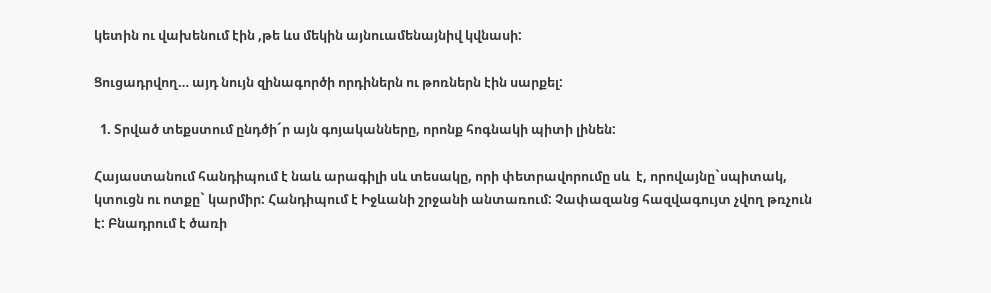կետին ու վախենում էին ,թե ևս մեկին այնուամենայնիվ կվնասի:

Ցուցադրվող… այդ նույն զինագործի որդիներն ու թոռներն էին սարքել:

  1. Տրված տեքստում ընդծի´ր այն գոյականները, որոնք հոգնակի պիտի լինեն:

Հայաստանում հանդիպում է նաև արագիլի սև տեսակը, որի փետրավորումը սև  է, որովայնը`սպիտակ, կտուցն ու ոտքը` կարմիր: Հանդիպում է Իջևանի շրջանի անտառում: Չափազանց հազվագույտ չվող թռչուն է: Բնադրում է ծառի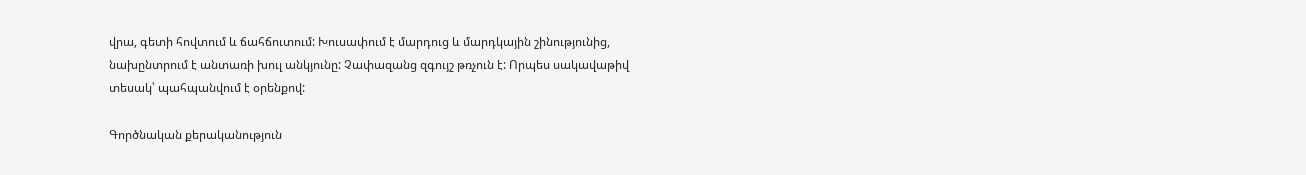վրա, գետի հովտում և ճահճուտում: Խուսափում է մարդուց և մարդկային շինությունից, նախընտրում է անտառի խուլ անկյունը: Չափազանց զգույշ թռչուն է: Որպես սակավաթիվ տեսակ՝ պահպանվում է օրենքով:

Գործնական քերականություն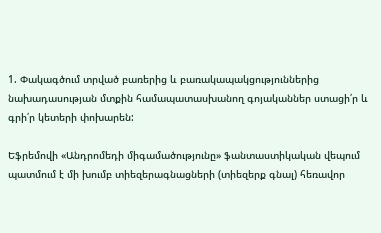1. Փակագծում տրված բառերից և բառակապակցություններից նախադասության մտքին համապատասխանող գոյականներ ստացի՛ր և գրի՛ր կետերի փոխարեն:

Եֆրեմովի «Անդրոմեդի միգամածությունը» ֆանտաստիկական վեպում պատմում է մի խումբ տիեզերագնացների (տիեզերք գնալ) հեռավոր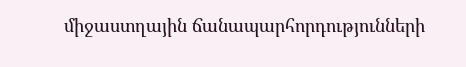միջաստղային ճանապարհորդությունների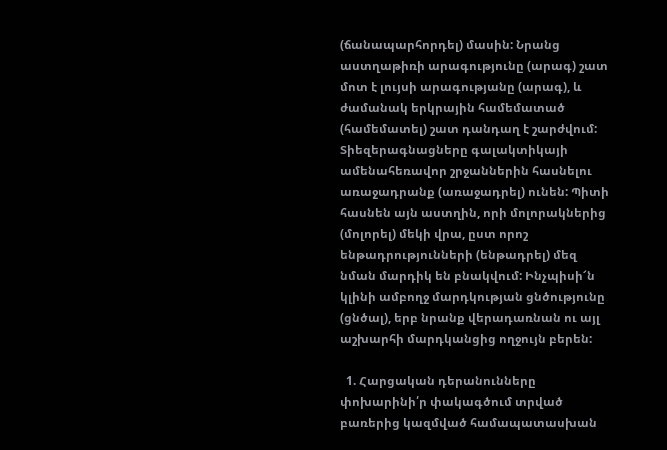(ճանապարհորդել) մասին: Նրանց աստղաթիռի արագությունը (արագ) շատ մոտ է լույսի արագությանը (արագ), և ժամանակ երկրային համեմատած (համեմատել) շատ դանդաղ է շարժվում: Տիեզերագնացները գալակտիկայի ամենահեռավոր շրջաններին հասնելու առաջադրանք (առաջադրել) ունեն: Պիտի հասնեն այն աստղին, որի մոլորակներից (մոլորել) մեկի վրա, ըստ որոշ ենթադրությունների (ենթադրել) մեզ նման մարդիկ են բնակվում: Ինչպիսի՜ն կլինի ամբողջ մարդկության ցնծությունը (ցնծալ), երբ նրանք վերադառնան ու այլ աշխարհի մարդկանցից ողջույն բերեն:

  1. Հարցական դերանունները փոխարինի՛ր փակագծում տրված բառերից կազմված համապատասխան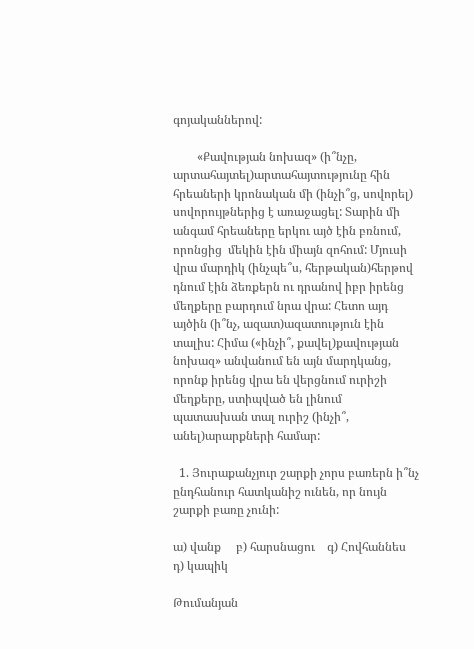գոյականներով:

        «Քավության նոխազ» (ի՞նչը, արտահայտել)արտահայտությունը հին հրեաների կրոնական մի (ինչի՞ց, սովորել) սովորույթներից է առաջացել: Տարին մի անգամ հրեաները երկու այծ էին բռնում, որոնցից  մեկին էին միայն զոհում: Մյուսի վրա մարդիկ (ինչպե՞ս, հերթական)հերթով դնում էին ձեռքերն ու դրանով իբր իրենց մեղքերը բարդում նրա վրա: Հետո այդ այծին (ի՞նչ, ազատ)ազատություն էին տալիս: Հիմա («ինչի՞, քավել)քավության նոխազ» անվանում են այն մարդկանց, որոնք իրենց վրա են վերցնում ուրիշի մեղքերը, ստիպված են լինում պատասխան տալ ուրիշ (ինչի՞, անել)արարքների համար:

  1. Յուրաքանչյուր շարքի չորս բառերն ի՞նչ ընդհանուր հատկանիշ ունեն, որ նույն շարքի բառը չունի:

ա) վանք     բ) հարսնացու    գ) Հովհաննես                դ) կապիկ

Թումանյան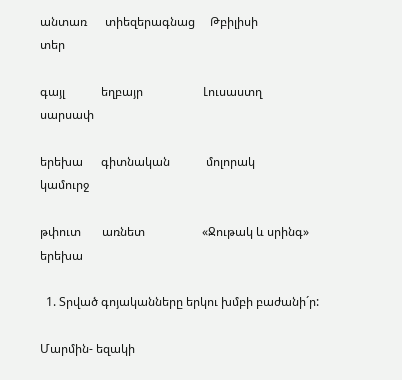անտառ      տիեզերագնաց     Թբիլիսի                           տեր

գայլ            եղբայր                    Լուսաստղ                     սարսափ

երեխա      գիտնական            մոլորակ                         կամուրջ

թփուտ       առնետ                   «Ջութակ և սրինգ»        երեխա

  1. Տրված գոյականները երկու խմբի բաժանի´ր:

Մարմին- եզակի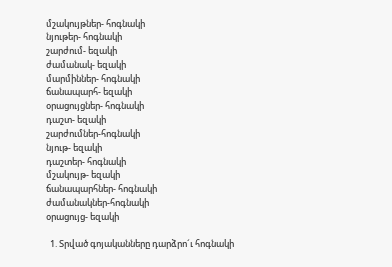մշակույթներ- հոգնակի
նյութեր- հոգնակի
շարժում- եզակի
ժամանակ- եզակի
մարմիններ- հոգնակի
ճանապարհ- եզակի
օրացույցներ- հոգնակի
դաշտ- եզակի
շարժումներ-հոգնակի
նյութ- եզակի
դաշտեր- հոգնակի
մշակույթ- եզակի
ճանապարհներ- հոգնակի
ժամանակներ-հոգնակի
օրացույց- եզակի

  1. Տրված գոյականները դարձրո´ւ հոգնակի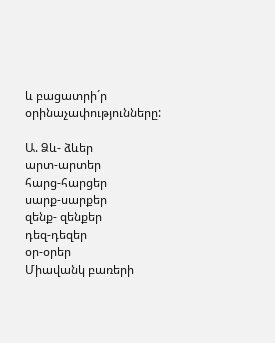և բացատրի´ր օրինաչափությունները:

Ա. Ձև- ձևեր
արտ-արտեր
հարց-հարցեր
սարք-սարքեր
զենք- զենքեր
դեզ-դեզեր
օր-օրեր
Միավանկ բառերի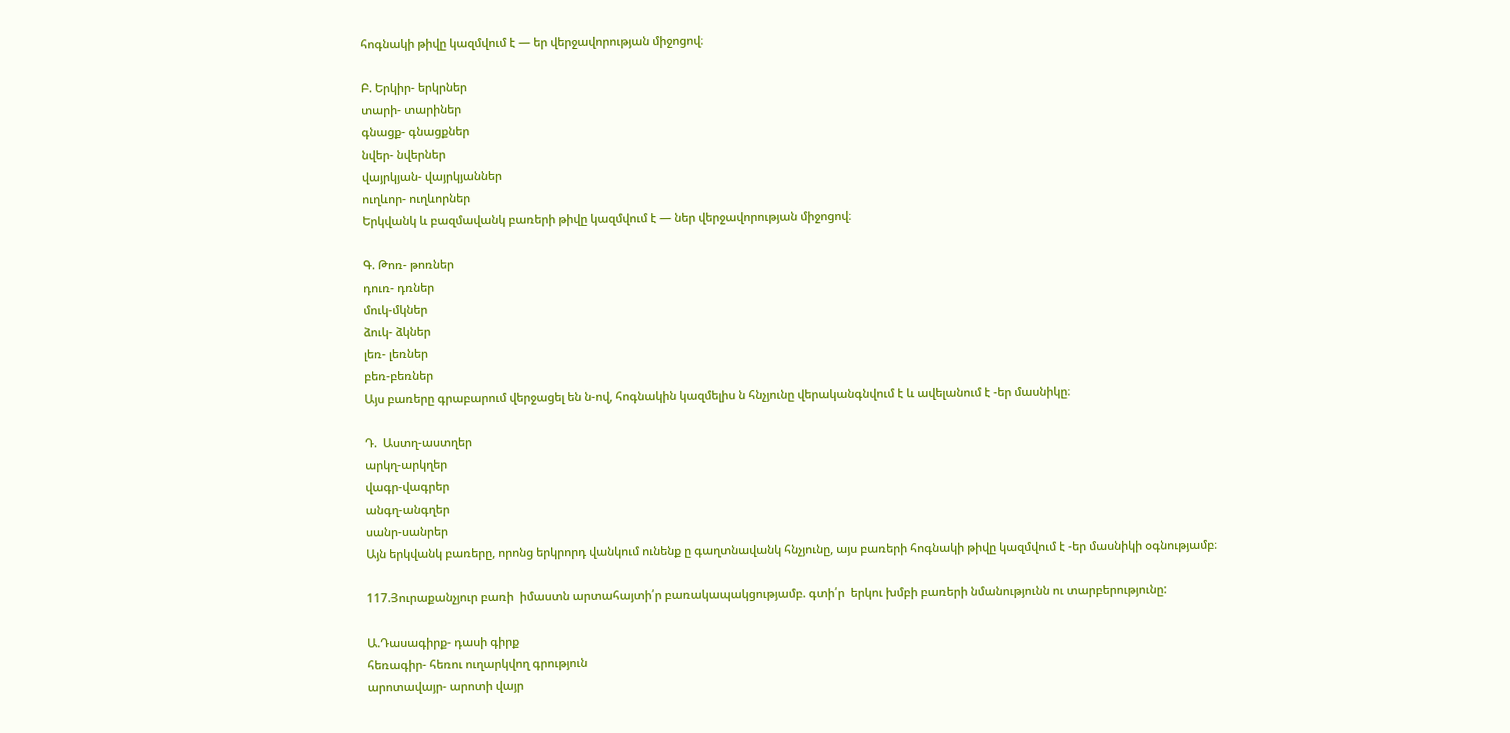հոգնակի թիվը կազմվում է — եր վերջավորության միջոցով։

Բ. Երկիր- երկրներ
տարի- տարիներ
գնացք- գնացքներ
նվեր- նվերներ
վայրկյան- վայրկյաններ
ուղևոր- ուղևորներ
Երկվանկ և բազմավանկ բառերի թիվը կազմվում է — ներ վերջավորության միջոցով։

Գ. Թոռ- թոռներ
դուռ- դռներ
մուկ-մկներ
ձուկ- ձկներ
լեռ- լեռներ
բեռ-բեռներ
Այս բառերը գրաբարում վերջացել են ն-ով, հոգնակին կազմելիս ն հնչյունը վերականգնվում է և ավելանում է -եր մասնիկը։

Դ.  Աստղ-աստղեր
արկղ-արկղեր
վագր-վագրեր
անգղ-անգղեր
սանր-սանրեր
Այն երկվանկ բառերը, որոնց երկրորդ վանկում ունենք ը գաղտնավանկ հնչյունը, այս բառերի հոգնակի թիվը կազմվում է -եր մասնիկի օգնությամբ։

117.Յուրաքանչյուր բառի  իմաստն արտահայտի՛ր բառակապակցությամբ. գտի՛ր  երկու խմբի բառերի նմանությունն ու տարբերությունը:

Ա.Դասագիրք- դասի գիրք
հեռագիր- հեռու ուղարկվող գրություն
արոտավայր- արոտի վայր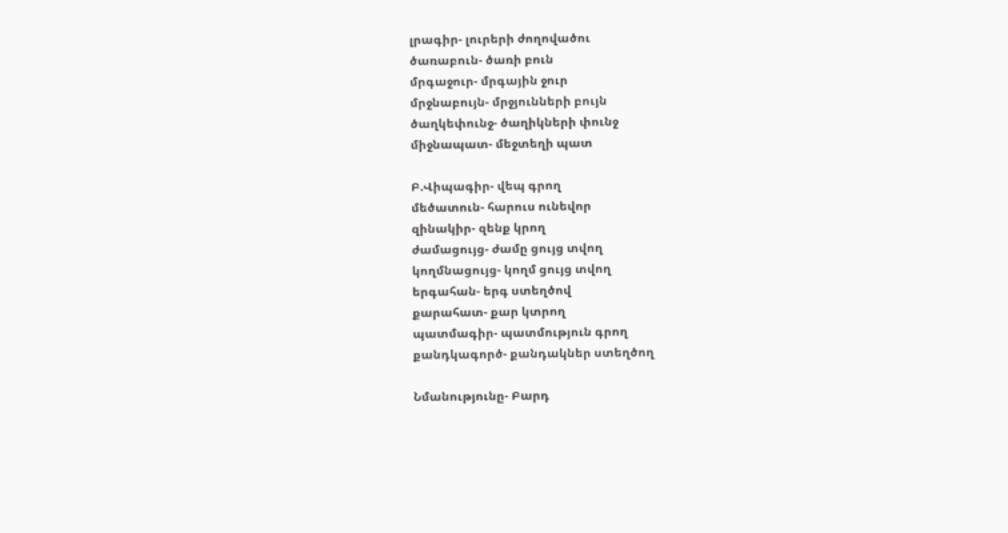լրագիր- լուրերի ժողովածու
ծառաբուն- ծառի բուն
մրգաջուր- մրգային ջուր
մրջնաբույն- մրջյունների բույն
ծաղկեփունջ- ծաղիկների փունջ
միջնապատ- մեջտեղի պատ

Բ.Վիպագիր- վեպ գրող
մեծատուն- հարուս ունեվոր
զինակիր- զենք կրող
ժամացույց- ժամը ցույց տվող
կողմնացույց- կողմ ցույց տվող
երգահան- երգ ստեղծով
քարահատ- քար կտրող
պատմագիր- պատմություն գրող
քանդկագործ- քանդակներ ստեղծող

Նմանությունը- Բարդ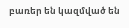բառեր են կազմված են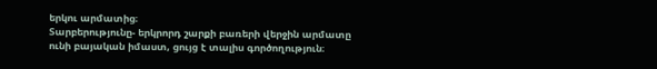երկու արմատից։
Տարբերությունը- երկրորդ շարքի բառերի վերջին արմատը ունի բայական իմաստ, ցույց է տալիս գործողություն։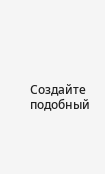Создайте подобный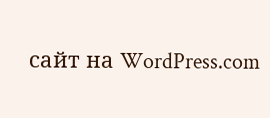сайт на WordPress.com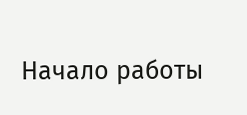Начало работы